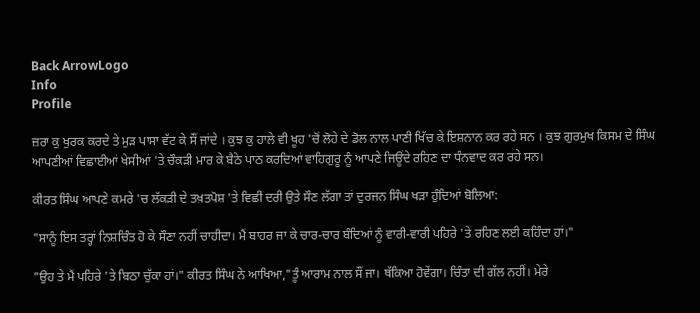Back ArrowLogo
Info
Profile

ਜ਼ਰਾ ਕੁ ਖੁਰਕ ਕਰਦੇ ਤੇ ਮੁੜ ਪਾਸਾ ਵੱਟ ਕੇ ਸੌਂ ਜਾਂਦੇ । ਕੁਝ ਕੁ ਹਾਲੇ ਵੀ ਖੂਹ 'ਚੋਂ ਲੋਹੇ ਦੇ ਡੋਲ ਨਾਲ ਪਾਣੀ ਖਿੱਚ ਕੇ ਇਸ਼ਨਾਨ ਕਰ ਰਹੇ ਸਨ । ਕੁਝ ਗੁਰਮੁਖ ਕਿਸਮ ਦੇ ਸਿੰਘ ਆਪਣੀਆਂ ਵਿਛਾਈਆਂ ਖੇਸੀਆਂ 'ਤੇ ਚੌਕੜੀ ਮਾਰ ਕੇ ਬੈਠੇ ਪਾਠ ਕਰਦਿਆਂ ਵਾਹਿਗੁਰੂ ਨੂੰ ਆਪਣੇ ਜਿਊਂਦੇ ਰਹਿਣ ਦਾ ਧੰਨਵਾਦ ਕਰ ਰਹੇ ਸਨ।

ਕੀਰਤ ਸਿੰਘ ਆਪਣੇ ਕਮਰੇ 'ਚ ਲੱਕੜੀ ਦੇ ਤਖ਼ਤਪੋਸ਼ 'ਤੇ ਵਿਛੀ ਦਰੀ ਉਤੇ ਸੌਣ ਲੱਗਾ ਤਾਂ ਦੁਰਜਨ ਸਿੰਘ ਖੜਾ ਹੁੰਦਿਆਂ ਬੋਲਿਆ:

"ਸਾਨੂੰ ਇਸ ਤਰ੍ਹਾਂ ਨਿਸ਼ਚਿੰਤ ਹੋ ਕੇ ਸੌਣਾ ਨਹੀਂ ਚਾਹੀਦਾ। ਮੈਂ ਬਾਹਰ ਜਾ ਕੇ ਚਾਰ-ਚਾਰ ਬੰਦਿਆਂ ਨੂੰ ਵਾਰੀ-ਵਾਰੀ ਪਹਿਰੇ 'ਤੇ ਰਹਿਣ ਲਈ ਕਹਿੰਦਾ ਹਾਂ।"

"ਉਹ ਤੇ ਮੈਂ ਪਹਿਰੇ 'ਤੇ ਬਿਠਾ ਚੁੱਕਾ ਹਾਂ।" ਕੀਰਤ ਸਿੰਘ ਨੇ ਆਖਿਆ,"ਤੂੰ ਆਰਾਮ ਨਾਲ ਸੌਂ ਜਾ। ਥੱਕਿਆ ਹੋਵੇਂਗਾ। ਚਿੰਤਾ ਦੀ ਗੱਲ ਨਹੀਂ। ਮੇਰੇ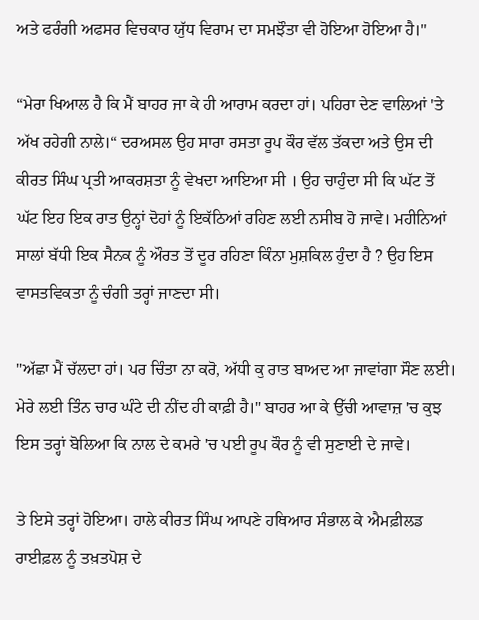ਅਤੇ ਫਰੰਗੀ ਅਫਸਰ ਵਿਚਕਾਰ ਯੁੱਧ ਵਿਰਾਮ ਦਾ ਸਮਝੌਤਾ ਵੀ ਹੋਇਆ ਹੋਇਆ ਹੈ।"

“ਮੇਰਾ ਖਿਆਲ ਹੈ ਕਿ ਮੈਂ ਬਾਹਰ ਜਾ ਕੇ ਹੀ ਆਰਾਮ ਕਰਦਾ ਹਾਂ। ਪਹਿਰਾ ਦੇਣ ਵਾਲਿਆਂ 'ਤੇ ਅੱਖ ਰਹੇਗੀ ਨਾਲੇ।“ ਦਰਅਸਲ ਉਹ ਸਾਰਾ ਰਸਤਾ ਰੂਪ ਕੌਰ ਵੱਲ ਤੱਕਦਾ ਅਤੇ ਉਸ ਦੀ ਕੀਰਤ ਸਿੰਘ ਪ੍ਰਤੀ ਆਕਰਸ਼ਤਾ ਨੂੰ ਵੇਖਦਾ ਆਇਆ ਸੀ । ਉਹ ਚਾਹੁੰਦਾ ਸੀ ਕਿ ਘੱਟ ਤੋਂ ਘੱਟ ਇਹ ਇਕ ਰਾਤ ਉਨ੍ਹਾਂ ਦੋਹਾਂ ਨੂੰ ਇਕੱਠਿਆਂ ਰਹਿਣ ਲਈ ਨਸੀਬ ਹੋ ਜਾਵੇ। ਮਹੀਨਿਆਂ ਸਾਲਾਂ ਬੱਧੀ ਇਕ ਸੈਨਕ ਨੂੰ ਔਰਤ ਤੋਂ ਦੂਰ ਰਹਿਣਾ ਕਿੰਨਾ ਮੁਸ਼ਕਿਲ ਹੁੰਦਾ ਹੈ ? ਉਹ ਇਸ ਵਾਸਤਵਿਕਤਾ ਨੂੰ ਚੰਗੀ ਤਰ੍ਹਾਂ ਜਾਣਦਾ ਸੀ।

"ਅੱਛਾ ਮੈਂ ਚੱਲਦਾ ਹਾਂ। ਪਰ ਚਿੰਤਾ ਨਾ ਕਰੋ, ਅੱਧੀ ਕੁ ਰਾਤ ਬਾਅਦ ਆ ਜਾਵਾਂਗਾ ਸੌਣ ਲਈ। ਮੇਰੇ ਲਈ ਤਿੰਨ ਚਾਰ ਘੰਟੇ ਦੀ ਨੀਂਦ ਹੀ ਕਾਫ਼ੀ ਹੈ।" ਬਾਹਰ ਆ ਕੇ ਉੱਚੀ ਆਵਾਜ਼ 'ਚ ਕੁਝ ਇਸ ਤਰ੍ਹਾਂ ਬੋਲਿਆ ਕਿ ਨਾਲ ਦੇ ਕਮਰੇ 'ਚ ਪਈ ਰੂਪ ਕੌਰ ਨੂੰ ਵੀ ਸੁਣਾਈ ਦੇ ਜਾਵੇ।

ਤੇ ਇਸੇ ਤਰ੍ਹਾਂ ਹੋਇਆ। ਹਾਲੇ ਕੀਰਤ ਸਿੰਘ ਆਪਣੇ ਹਥਿਆਰ ਸੰਭਾਲ ਕੇ ਐਮਫ਼ੀਲਡ ਰਾਈਫ਼ਲ ਨੂੰ ਤਖ਼ਤਪੋਸ਼ ਦੇ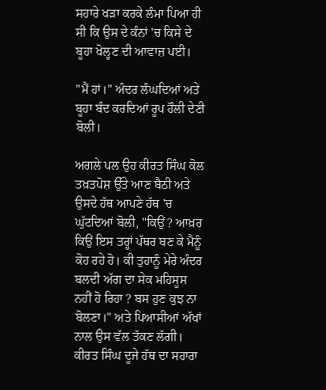ਸਹਾਰੇ ਖੜਾ ਕਰਕੇ ਲੰਮਾ ਪਿਆ ਹੀ ਸੀ ਕਿ ਉਸ ਦੇ ਕੰਨਾਂ 'ਚ ਕਿਸੇ ਦੇ ਬੂਹਾ ਖੋਲ੍ਹਣ ਦੀ ਆਵਾਜ਼ ਪਈ।

"ਮੈਂ ਹਾਂ।" ਅੰਦਰ ਲੰਘਦਿਆਂ ਅਤੇ ਬੂਹਾ ਬੰਦ ਕਰਦਿਆਂ ਰੂਪ ਹੌਲੀ ਦੇਣੀ ਬੋਲੀ।

ਅਗਲੇ ਪਲ ਉਹ ਕੀਰਤ ਸਿੰਘ ਕੋਲ ਤਖ਼ਤਪੋਸ਼ ਉੱਤੇ ਆਣ ਬੈਠੀ ਅਤੇ ਉਸਦੇ ਹੱਥ ਆਪਣੇ ਹੱਥ 'ਚ ਘੁੱਟਦਿਆਂ ਬੋਲੀ, "ਕਿਉਂ ? ਆਖ਼ਰ ਕਿਉਂ ਇਸ ਤਰ੍ਹਾਂ ਪੱਥਰ ਬਣ ਕੇ ਮੈਨੂੰ ਕੋਹ ਰਹੇ ਹੋ। ਕੀ ਤੁਹਾਨੂੰ ਮੇਰੇ ਅੰਦਰ ਬਲਦੀ ਅੱਗ ਦਾ ਸੇਕ ਮਹਿਸੂਸ ਨਹੀਂ ਹੋ ਰਿਹਾ ? ਬਸ ਹੁਣ ਕੁਝ ਨਾ ਬੋਲਣਾ।" ਅਤੇ ਪਿਆਸੀਆਂ ਅੱਖਾਂ ਨਾਲ ਉਸ ਵੱਲ ਤੱਕਣ ਲੱਗੀ। ਕੀਰਤ ਸਿੰਘ ਦੂਜੇ ਹੱਥ ਦਾ ਸਹਾਰਾ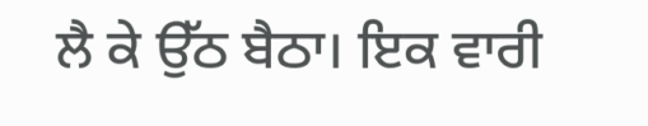ਲੈ ਕੇ ਉੱਠ ਬੈਠਾ। ਇਕ ਵਾਰੀ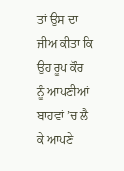ਤਾਂ ਉਸ ਦਾ ਜੀਅ ਕੀਤਾ ਕਿ ਉਹ ਰੂਪ ਕੌਰ ਨੂੰ ਆਪਣੀਆਂ ਬਾਹਵਾਂ ’ਚ ਲੈ ਕੇ ਆਪਣੇ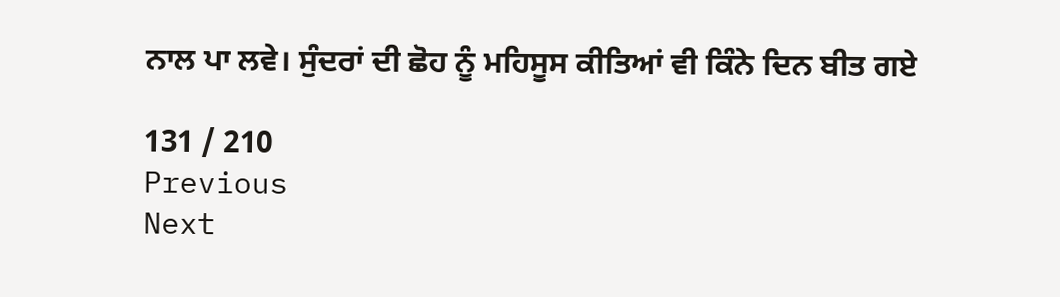ਨਾਲ ਪਾ ਲਵੇ। ਸੁੰਦਰਾਂ ਦੀ ਛੋਹ ਨੂੰ ਮਹਿਸੂਸ ਕੀਤਿਆਂ ਵੀ ਕਿੰਨੇ ਦਿਨ ਬੀਤ ਗਏ

131 / 210
Previous
Next